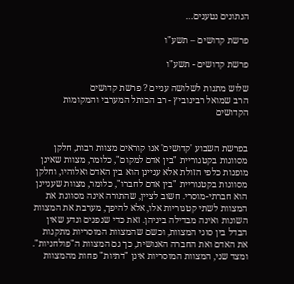הנתונים נטענים…

פרשת קדושים – תשע"ו

פרשת קדושים - תשע"ו

שלוש מתנות לשלושה עניים ? פרשת קדושים
הרב שמואל רבינוביץ - רב הכותל המערבי והמקומות הקדושים


בפרשת השבוע 'קדושים' אנו קוראים מצוות רבות, חלקן מסווגות בקטגוריית "בין אדם למקום", כלומר, מצוות שאינן מופנות כלפי הזולת אלא עניינן הוא בין האדם ואלוהיו, וחלקן מסווגות בקטגוריית "בין אדם לחברו", כלומר, מצוות שעניינן הוא חברתי-מוסרי. חשוב לציין, שהתורה אינה מסווגת את המצוות לשתי קטגוריות אלו, אלא להיפך, מערבת את המצוות השונות ואינה מבדילה ביניהן. זאת כדי שנפנים ונדע שאין הבדל בין סוגי המצוות, וכשם שהמצוות המוסריות מתקנות את האדם ואת החברה האנושית, כך גם המצוות ה"פולחניות". ומצד שני, המצוות המוסריות אינן "דתיות" פחות מהמצוות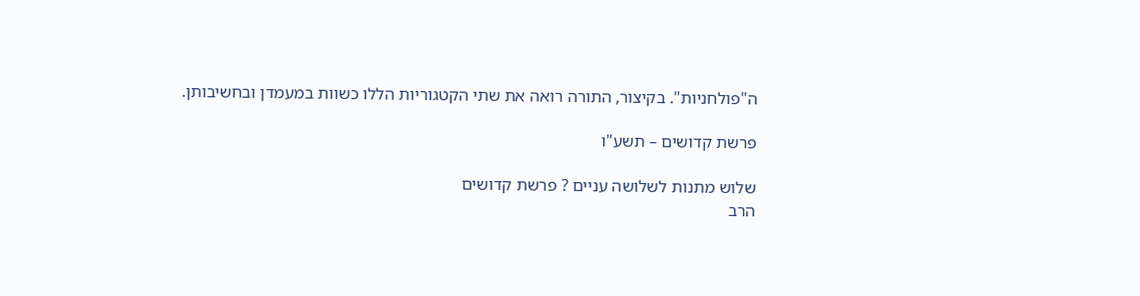ה"פולחניות". בקיצור, התורה רואה את שתי הקטגוריות הללו כשוות במעמדן ובחשיבותן.

פרשת קדושים – תשע"ו

שלוש מתנות לשלושה עניים ? פרשת קדושים
הרב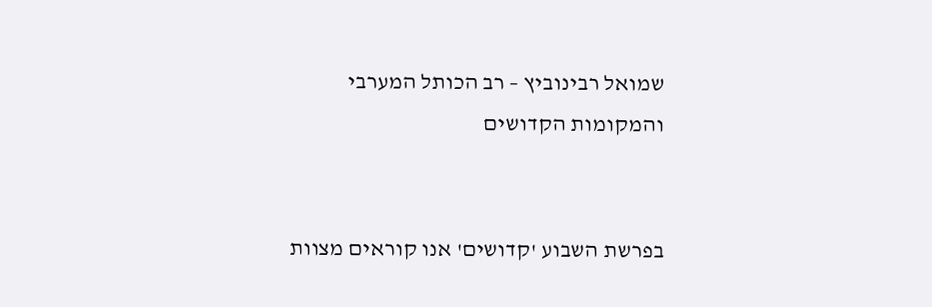שמואל רבינוביץ – רב הכותל המערבי והמקומות הקדושים


בפרשת השבוע 'קדושים' אנו קוראים מצוות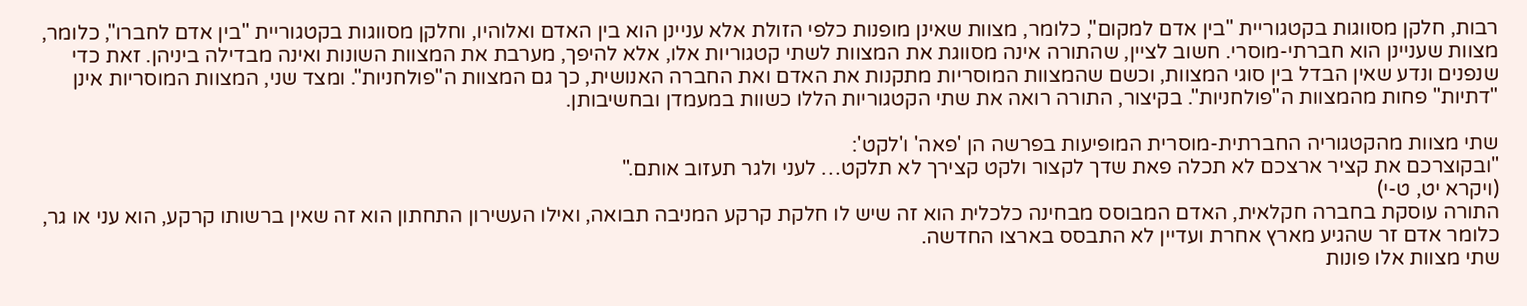רבות, חלקן מסווגות בקטגוריית "בין אדם למקום", כלומר, מצוות שאינן מופנות כלפי הזולת אלא עניינן הוא בין האדם ואלוהיו, וחלקן מסווגות בקטגוריית "בין אדם לחברו", כלומר, מצוות שעניינן הוא חברתי-מוסרי. חשוב לציין, שהתורה אינה מסווגת את המצוות לשתי קטגוריות אלו, אלא להיפך, מערבת את המצוות השונות ואינה מבדילה ביניהן. זאת כדי שנפנים ונדע שאין הבדל בין סוגי המצוות, וכשם שהמצוות המוסריות מתקנות את האדם ואת החברה האנושית, כך גם המצוות ה"פולחניות". ומצד שני, המצוות המוסריות אינן "דתיות" פחות מהמצוות ה"פולחניות". בקיצור, התורה רואה את שתי הקטגוריות הללו כשוות במעמדן ובחשיבותן.

שתי מצוות מהקטגוריה החברתית-מוסרית המופיעות בפרשה הן 'פאה' ו'לקט':
"ובקוצרכם את קציר ארצכם לא תכלה פאת שדך לקצור ולקט קצירך לא תלקט… לעני ולגר תעזוב אותם."
(ויקרא יט, ט-י)
התורה עוסקת בחברה חקלאית, האדם המבוסס מבחינה כלכלית הוא זה שיש לו חלקת קרקע המניבה תבואה, ואילו העשירון התחתון הוא זה שאין ברשותו קרקע, הוא עני או גר, כלומר אדם זר שהגיע מארץ אחרת ועדיין לא התבסס בארצו החדשה.
שתי מצוות אלו פונות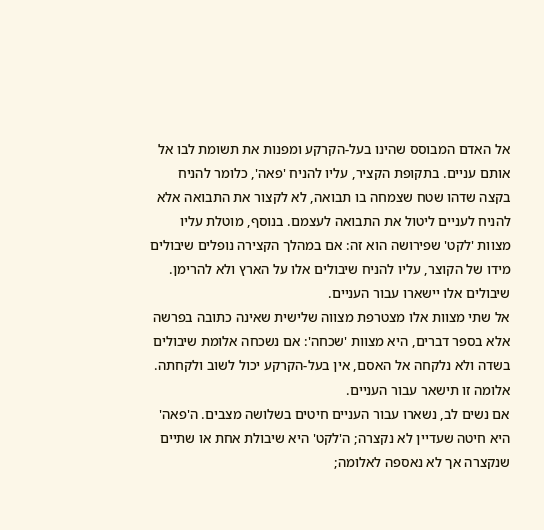אל האדם המבוסס שהינו בעל-הקרקע ומפנות את תשומת לבו אל אותם עניים. בתקופת הקציר, עליו להניח 'פאה', כלומר להניח בקצה שדהו שטח שצמחה בו תבואה, לא לקצור את התבואה אלא להניח לעניים ליטול את התבואה לעצמם. בנוסף, מוטלת עליו מצוות 'לקט' שפירושה הוא זה: אם במהלך הקצירה נופלים שיבולים מידו של הקוצר, עליו להניח שיבולים אלו על הארץ ולא להרימן. שיבולים אלו יישארו עבור העניים.
אל שתי מצוות אלו מצטרפת מצווה שלישית שאינה כתובה בפרשה אלא בספר דברים, היא מצוות 'שכחה': אם נשכחה אלומת שיבולים בשדה ולא נלקחה אל האסם, אין בעל-הקרקע יכול לשוב ולקחתה. אלומה זו תישאר עבור העניים.
אם נשים לב, נשארו עבור העניים חיטים בשלושה מצבים. ה'פאה' היא חיטה שעדיין לא נקצרה; ה'לקט' היא שיבולת אחת או שתיים שנקצרה אך לא נאספה לאלומה;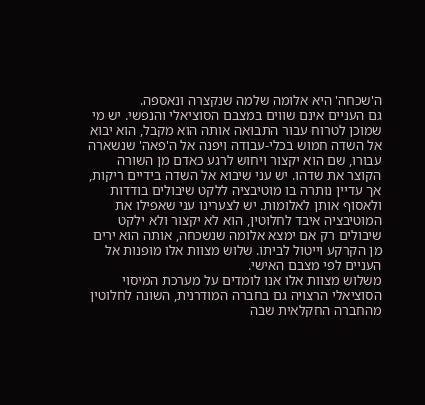ה'שכחה' היא אלומה שלמה שנקצרה ונאספה.
גם העניים אינם שווים במצבם הסוציאלי והנפשי. יש מי שמוכן לטרוח עבור התבואה אותה הוא מקבל, הוא יבוא אל השדה חמוש בכלי-עבודה ויפנה אל ה'פאה' שנשארה עבורו, שם הוא יקצור ויחוש לרגע כאדם מן השורה הקוצר את שדהו. יש עני שיבוא אל השדה בידיים ריקות, אך עדיין נותרה בו מוטיבציה ללקט שיבולים בודדות ולאסוף אותן לאלומות. יש לצערינו עני שאפילו את המוטיבציה איבד לחלוטין, הוא לא יקצור ולא ילקט שיבולים רק אם ימצא אלומה שנשכחה, אותה הוא ירים מן הקרקע וייטול לביתו. שלוש מצוות אלו מופנות אל העניים לפי מצבם האישי.
משלוש מצוות אלו אנו לומדים על מערכת המיסוי הסוציאלי הרצויה גם בחברה המודרנית, השונה לחלוטין מהחברה החקלאית שבה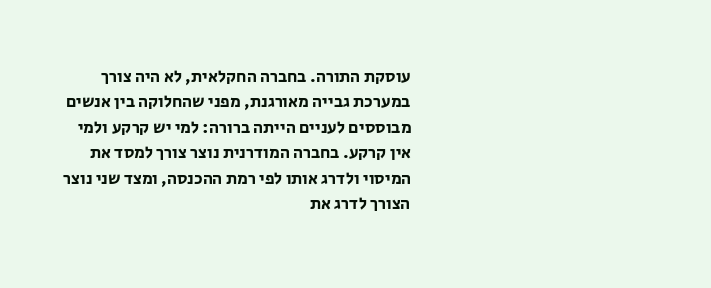עוסקת התורה. בחברה החקלאית, לא היה צורך במערכת גבייה מאורגנת, מפני שהחלוקה בין אנשים מבוססים לעניים הייתה ברורה: למי יש קרקע ולמי אין קרקע. בחברה המודרנית נוצר צורך למסד את המיסוי ולדרג אותו לפי רמת ההכנסה, ומצד שני נוצר הצורך לדרג את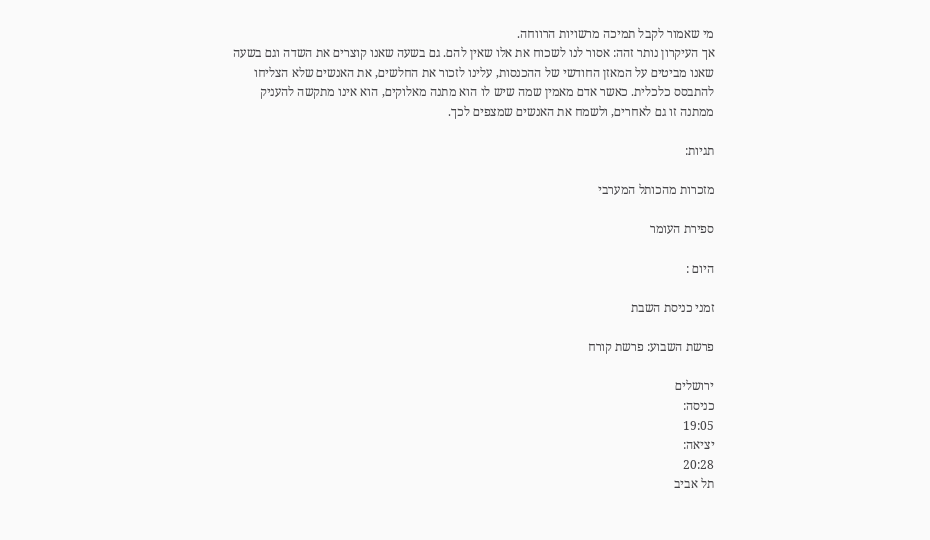מי שאמור לקבל תמיכה מרשויות הרווחה.
אך העיקרון נותר זהה: אסור לנו לשכוח את אלו שאין להם. גם בשעה שאנו קוצרים את השדה וגם בשעה שאנו מביטים על המאזן החודשי של ההכנסות, עלינו לזכור את החלשים, את האנשים שלא הצליחו להתבסס כלכלית. כאשר אדם מאמין שמה שיש לו הוא מתנה מאלוקים, הוא אינו מתקשה להעניק ממתנה זו גם לאחרים, ולשמח את האנשים שמצפים לכך.

תגיות:

מזכרות מהכותל המערבי

ספירת העומר

היום :

זמני כניסת השבת

פרשת השבוע: פרשת קורח

ירושלים
כניסה:
19:05
יציאה:
20:28
תל אביב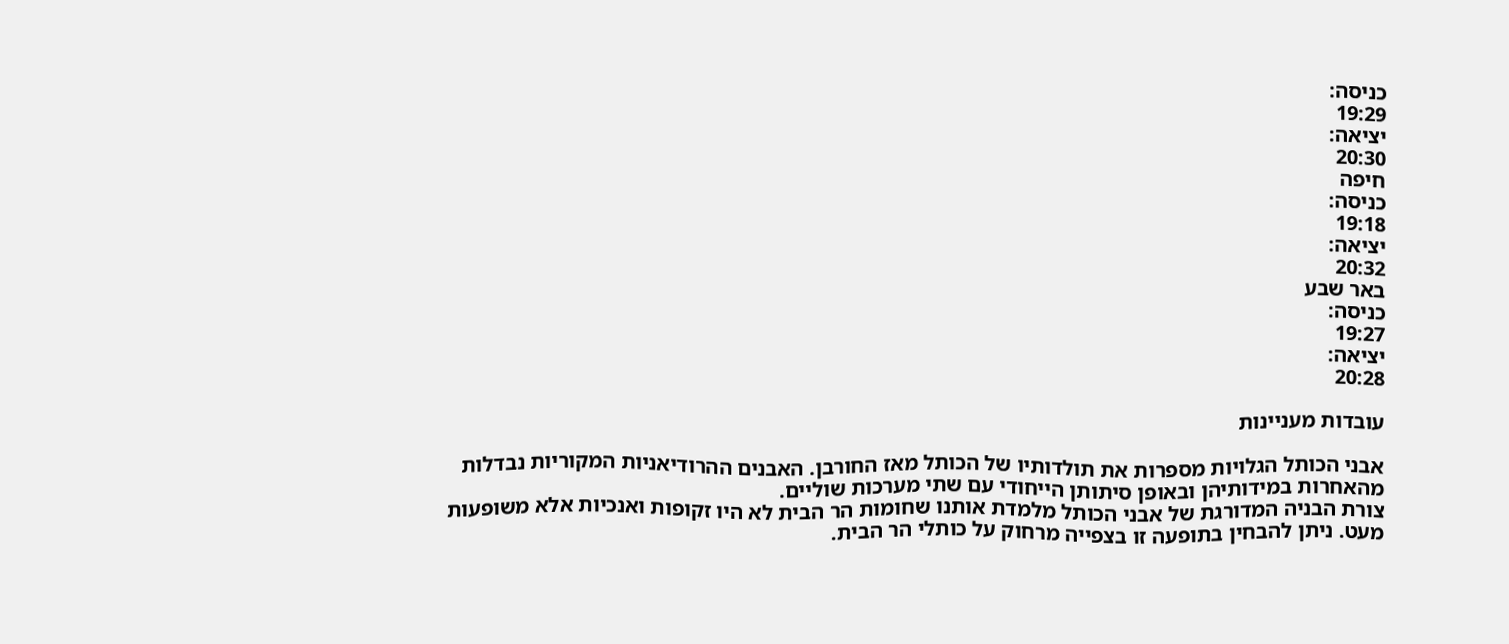כניסה:
19:29
יציאה:
20:30
חיפה
כניסה:
19:18
יציאה:
20:32
באר שבע
כניסה:
19:27
יציאה:
20:28

עובדות מעניינות

אבני הכותל הגלויות מספרות את תולדותיו של הכותל מאז החורבן. האבנים ההרודיאניות המקוריות נבדלות מהאחרות במידותיהן ובאופן סיתותן הייחודי עם שתי מערכות שוליים.
צורת הבניה המדורגת של אבני הכותל מלמדת אותנו שחומות הר הבית לא היו זקופות ואנכיות אלא משופעות מעט. ניתן להבחין בתופעה זו בצפייה מרחוק על כותלי הר הבית.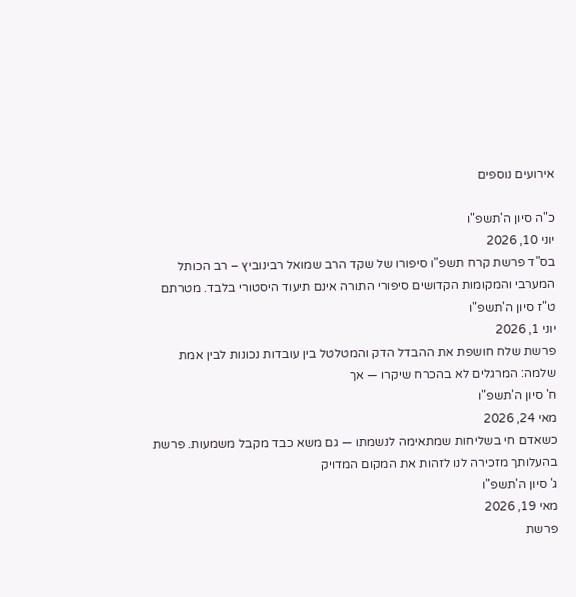אירועים נוספים

כ"ה סיון ה'תשפ"ו
יוני 10, 2026
בס"ד פרשת קרח תשפ"ו סיפורו של שקד הרב שמואל רבינוביץ – רב הכותל המערבי והמקומות הקדושים סיפורי התורה אינם תיעוד היסטורי בלבד. מטרתם
ט"ז סיון ה'תשפ"ו
יוני 1, 2026
פרשת שלח חושפת את ההבדל הדק והמטלטל בין עובדות נכונות לבין אמת שלמה: המרגלים לא בהכרח שיקרו — אך
ח' סיון ה'תשפ"ו
מאי 24, 2026
כשאדם חי בשליחות שמתאימה לנשמתו — גם משא כבד מקבל משמעות. פרשת בהעלותך מזכירה לנו לזהות את המקום המדויק
ג' סיון ה'תשפ"ו
מאי 19, 2026
פרשת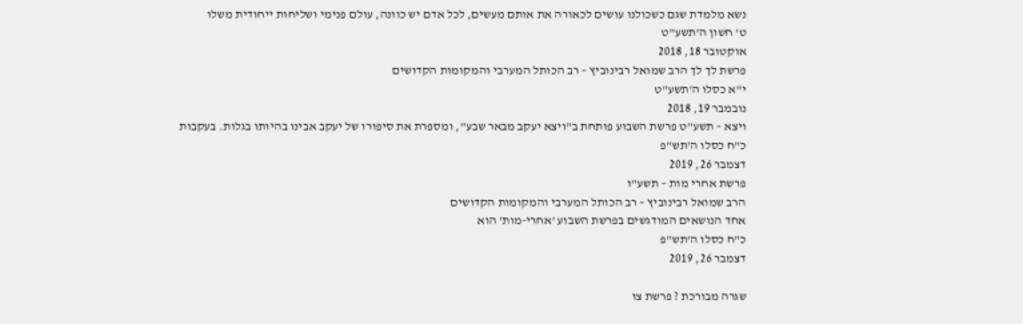נשא מלמדת שגם כשכולנו עושים לכאורה את אותם מעשים, לכל אדם יש כוונה, עולם פנימי ושליחות ייחודית משלו
ט' חשון ה'תשע"ט
אוקטובר 18, 2018
פרשת לך לך הרב שמואל רבינוביץ – רב הכותל המערבי והמקומות הקדושים
י"א כסלו ה'תשע"ט
נובמבר 19, 2018
ויצא – תשע"ט פרשת השבוע פותחת ב"ויצא יעקב מבאר שבע", ומספרת את סיפורו של יעקב אבינו בהיותו בגלות. בעקבות
כ"ח כסלו ה'תש"פ
דצמבר 26, 2019
פרשת אחרי מות – תשע"ו
הרב שמואל רבינוביץ – רב הכותל המערבי והמקומות הקדושים
אחד הנושאים המודגשים בפרשת השבוע 'אחרי-מות' הוא
כ"ח כסלו ה'תש"פ
דצמבר 26, 2019

שגרה מבורכת ? פרשת צו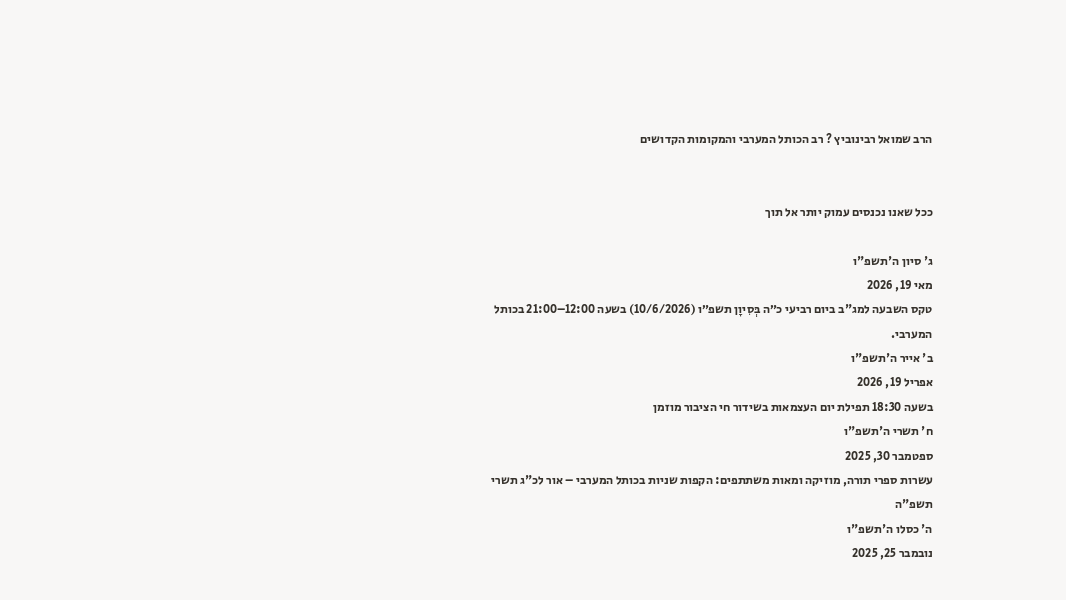הרב שמואל רבינוביץ ? רב הכותל המערבי והמקומות הקדושים


ככל שאנו נכנסים עמוק יותר אל תוך

ג' סיון ה'תשפ"ו
מאי 19, 2026
טקס השבעה למג"ב ביום רביעי כ״ה בְּסִיוָן תשפ״ו (10/6/2026) בשעה 12:00–21:00 בכותל המערבי.
ב' אייר ה'תשפ"ו
אפריל 19, 2026
בשעה 18:30 תפילת יום העצמאות בשידור חי הציבור מוזמן
ח' תשרי ה'תשפ"ו
ספטמבר 30, 2025
עשרות ספרי תורה, מוזיקה ומאות משתתפים: הקפות שניות בכותל המערבי – אור לכ"ג תשרי תשפ"ה
ה' כסלו ה'תשפ"ו
נובמבר 25, 2025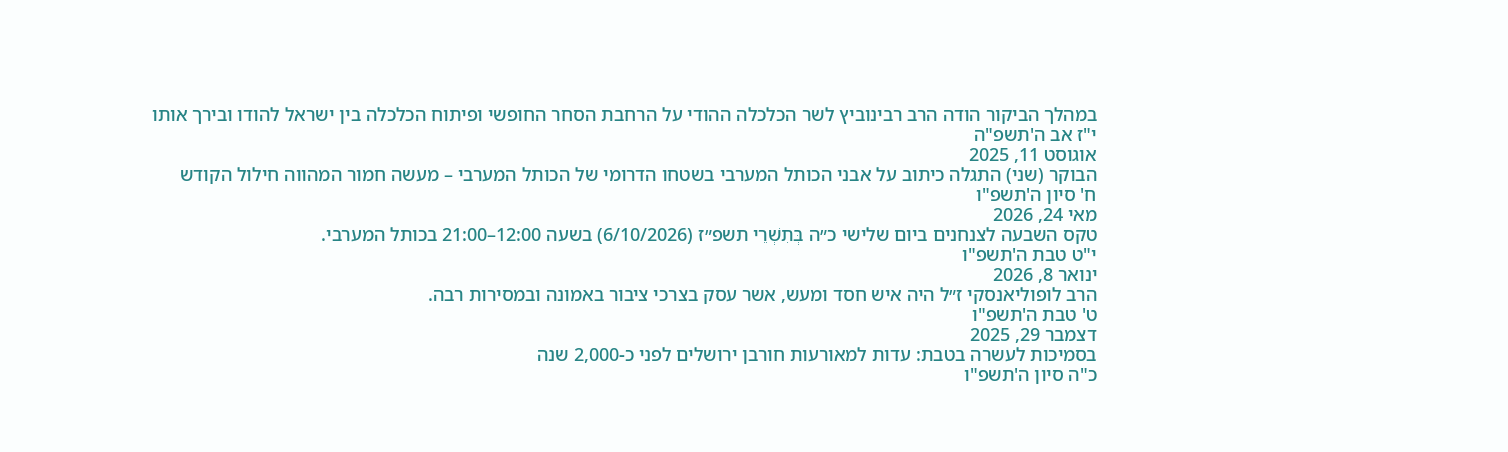במהלך הביקור הודה הרב רבינוביץ לשר הכלכלה ההודי על הרחבת הסחר החופשי ופיתוח הכלכלה בין ישראל להודו ובירך אותו
י"ז אב ה'תשפ"ה
אוגוסט 11, 2025
הבוקר (שני) התגלה כיתוב על אבני הכותל המערבי בשטחו הדרומי של הכותל המערבי – מעשה חמור המהווה חילול הקודש
ח' סיון ה'תשפ"ו
מאי 24, 2026
טקס השבעה לצנחנים ביום שלישי כ״ה בְּתִשְׁרֵי תשפ״ז (6/10/2026) בשעה 12:00–21:00 בכותל המערבי.
י"ט טבת ה'תשפ"ו
ינואר 8, 2026
הרב לופוליאנסקי ז״ל היה איש חסד ומעש, אשר עסק בצרכי ציבור באמונה ובמסירות רבה.
ט' טבת ה'תשפ"ו
דצמבר 29, 2025
בסמיכות לעשרה בטבת: עדות למאורעות חורבן ירושלים לפני כ-2,000 שנה
כ"ה סיון ה'תשפ"ו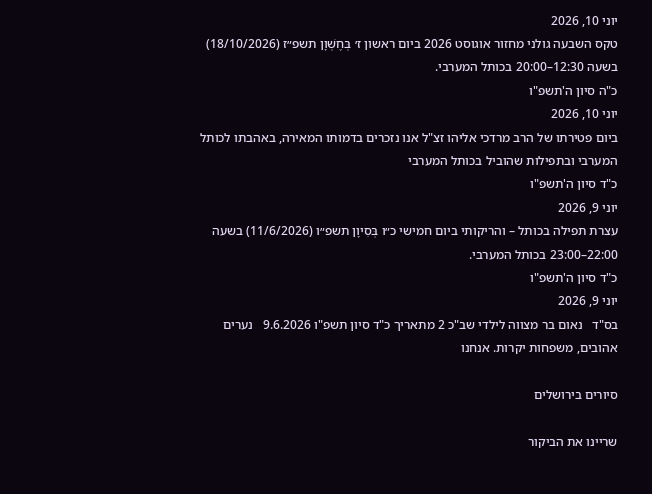יוני 10, 2026
טקס השבעה גולני מחזור אוגוסט 2026 ביום ראשון ז׳ בְּחֶשְׁוָן תשפ״ז (18/10/2026) בשעה 12:30–20:00 בכותל המערבי.
כ"ה סיון ה'תשפ"ו
יוני 10, 2026
ביום פטירתו של הרב מרדכי אליהו זצ"ל אנו נזכרים בדמותו המאירה, באהבתו לכותל המערבי ובתפילות שהוביל בכותל המערבי
כ"ד סיון ה'תשפ"ו
יוני 9, 2026
עצרת תפילה בכותל – והריקותי ביום חמישי כ״ו בְּסִיוָן תשפ״ו (11/6/2026) בשעה 22:00–23:00 בכותל המערבי.
כ"ד סיון ה'תשפ"ו
יוני 9, 2026
בס"ד   נאום בר מצווה לילדי שב"כ 2 מתאריך כ"ד סיון תשפ"ו 9.6.2026   נערים אהובים, משפחות יקרות. אנחנו

סיורים בירושלים

שריינו את הביקור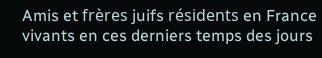Amis et frères juifs résidents en France vivants en ces derniers temps des jours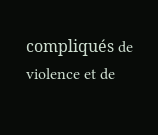compliqués de violence et de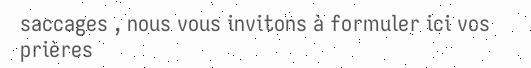saccages , nous vous invitons à formuler ici vos prières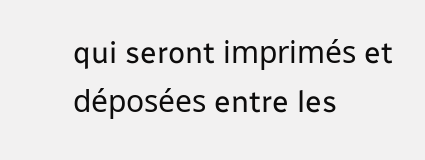qui seront imprimés et déposées entre les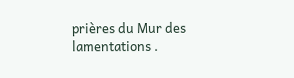prières du Mur des lamentations .